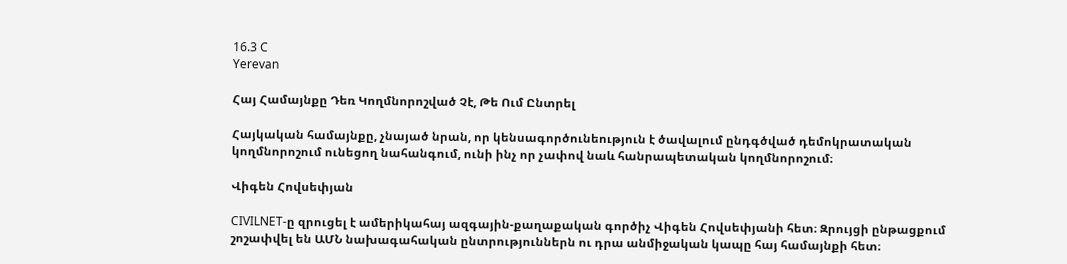16.3 C
Yerevan

Հայ Համայնքը Դեռ Կողմնորոշված Չէ, Թե Ում Ընտրել

Հայկական համայնքը, չնայած նրան, որ կենսագործունեություն է ծավալում ընդգծված դեմոկրատական կողմնորոշում ունեցող նահանգում, ունի ինչ որ չափով նաև հանրապետական կողմնորոշում։

Վիգեն Հովսեփյան

CIVILNET‑ը զրուցել է ամերիկահայ ազգային-քաղաքական գործիչ Վիգեն Հովսեփյանի հետ։ Զրույցի ընթացքում շոշափվել են ԱՄՆ նախագահական ընտրություններն ու դրա անմիջական կապը հայ համայնքի հետ։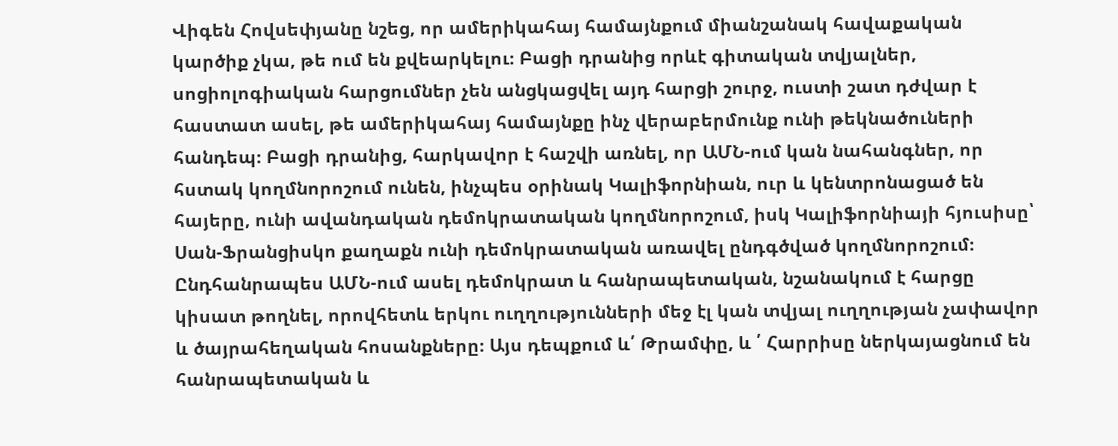Վիգեն Հովսեփյանը նշեց, որ ամերիկահայ համայնքում միանշանակ հավաքական կարծիք չկա, թե ում են քվեարկելու։ Բացի դրանից որևէ գիտական տվյալներ, սոցիոլոգիական հարցումներ չեն անցկացվել այդ հարցի շուրջ, ուստի շատ դժվար է հաստատ ասել, թե ամերիկահայ համայնքը ինչ վերաբերմունք ունի թեկնածուների հանդեպ։ Բացի դրանից, հարկավոր է հաշվի առնել, որ ԱՄՆ-ում կան նահանգներ, որ հստակ կողմնորոշում ունեն, ինչպես օրինակ Կալիֆորնիան, ուր և կենտրոնացած են հայերը, ունի ավանդական դեմոկրատական կողմնորոշում, իսկ Կալիֆորնիայի հյուսիսը՝ Սան-Ֆրանցիսկո քաղաքն ունի դեմոկրատական առավել ընդգծված կողմնորոշում։ Ընդհանրապես ԱՄՆ-ում ասել դեմոկրատ և հանրապետական, նշանակում է հարցը կիսատ թողնել, որովհետև երկու ուղղությունների մեջ էլ կան տվյալ ուղղության չափավոր և ծայրահեղական հոսանքները։ Այս դեպքում և՛ Թրամփը, և ՛ Հարրիսը ներկայացնում են հանրապետական և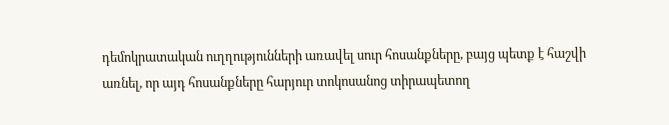դեմոկրատական ուղղությունների առավել սուր հոսանքները, բայց պետք է հաշվի առնել, որ այդ հոսանքները հարյուր տոկոսանոց տիրապետող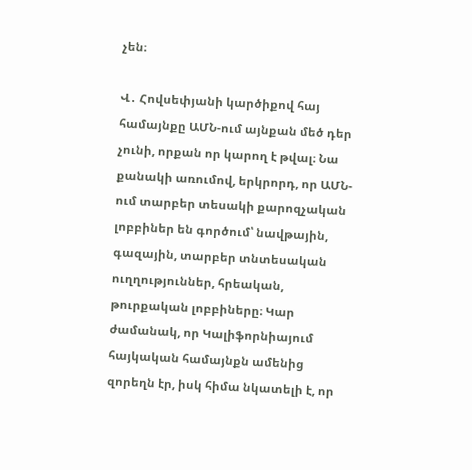չեն։

Վ․ Հովսեփյանի կարծիքով հայ համայնքը ԱՄՆ-ում այնքան մեծ դեր չունի, որքան որ կարող է թվալ։ Նա քանակի առումով, երկրորդ, որ ԱՄՆ-ում տարբեր տեսակի քարոզչական լոբբիներ են գործում՝ նավթային, գազային, տարբեր տնտեսական ուղղություններ, հրեական, թուրքական լոբբիները։ Կար ժամանակ, որ Կալիֆորնիայում հայկական համայնքն ամենից զորեղն էր, իսկ հիմա նկատելի է, որ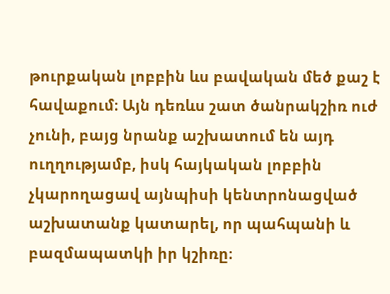թուրքական լոբբին ևս բավական մեծ քաշ է հավաքում։ Այն դեռևս շատ ծանրակշիռ ուժ չունի, բայց նրանք աշխատում են այդ ուղղությամբ, իսկ հայկական լոբբին չկարողացավ այնպիսի կենտրոնացված աշխատանք կատարել, որ պահպանի և բազմապատկի իր կշիռը։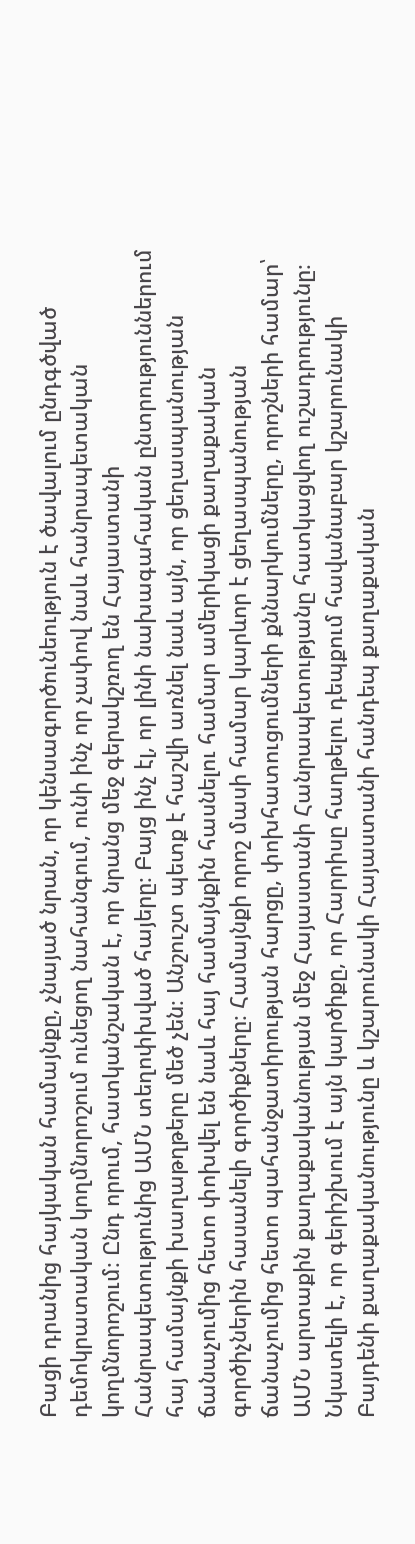Բացի դրանից հայկական համայնքը, չնայած նրան, որ կենսագործունեություն է ծավալում ընդգծված դեմոկրատական կողմնորոշում ունեցող նահանգում, ունի ինչ որ չափով նաև հանրապետական կողմնորոշում։ Ընդ որում, հատկանշական է, որ նրանց մեջ գերակշռող են Հայաստանի Հանրապետությունից ԱՄՆ տեղոփխված հայերը։ Բայց ինչ էլ, որ լինի նախագահական ընտրություններում հայ համայնքի խաղաթղթերը մեծ չեն։ Անշուշտ պետք է հաշվի առնել նաև այն, որ ցեղասպանության ճանաչումից հետո փոխվել են նաև հայ համայնքին հասնելու համար ամերիկացի քաղաքական գործիչներին հասանելի գործիքները։ Համայնքի որոշ մասի համար կարևոր է ցեղասպանության ճանաչումից հետո պահանջատիրության հարցը, փոխհատուցումների քննարկումները, որոշների համար՝ ԱՄՆ արտաքին քաղաքականության մեջ Հայաստանի Հանրապետությանը հատկացվող ուշադրությունը։ Նկատելի է, որ գերիշխում է այն կարծիքը, որ Հարրիսը հաղթելու դեպքում հավանաբար կշարունակի Բայդենի քաղաքականությունը և կշարունակի Հայաստանի հանդեպ քաղաքական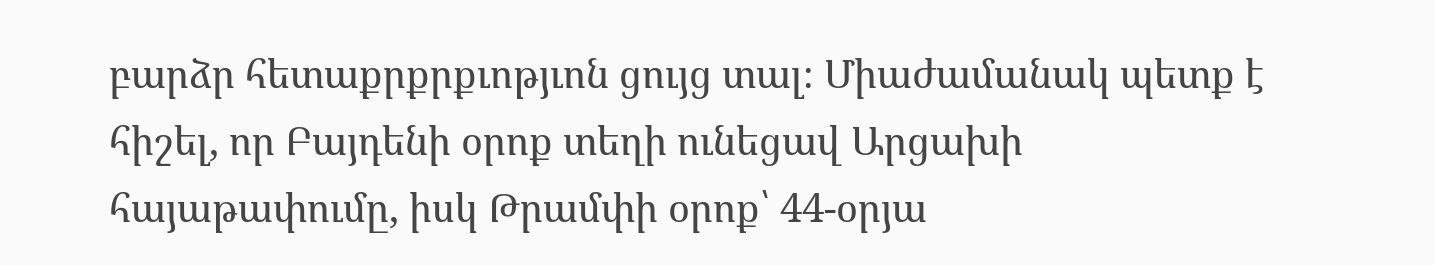բարձր հետաքրքրքւոթյւոն ցույց տալ։ Միաժամանակ պետք է հիշել, որ Բայդենի օրոք տեղի ունեցավ Արցախի հայաթափումը, իսկ Թրամփի օրոք՝ 44-օրյա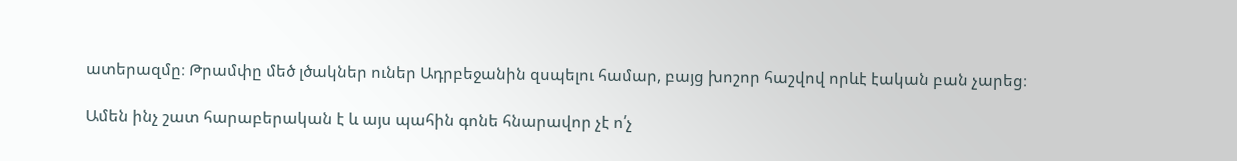ատերազմը։ Թրամփը մեծ լծակներ ուներ Ադրբեջանին զսպելու համար, բայց խոշոր հաշվով որևէ էական բան չարեց։

Ամեն ինչ շատ հարաբերական է և այս պահին գոնե հնարավոր չէ ո՛չ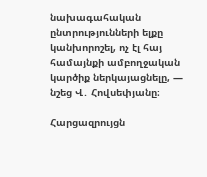նախագահական ընտրությունների ելքը կանխորոշել, ոչ էլ հայ համայնքի ամբողջական կարծիք ներկայացնելը, — նշեց Վ․ Հովսեփյանը։

Հարցազրույցն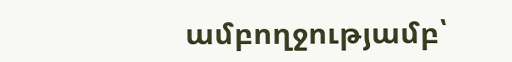ամբողջությամբ՝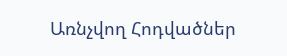Առնչվող Հոդվածներ